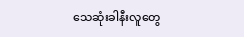သေဆုံးခါနီးလူတွေ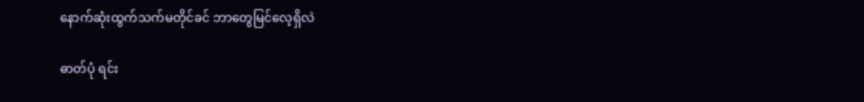နောက်ဆုံးထွက်သက်မတိုင်ခင် ဘာတွေမြင်လေ့ရှိလဲ

ဓာတ်ပုံ ရင်း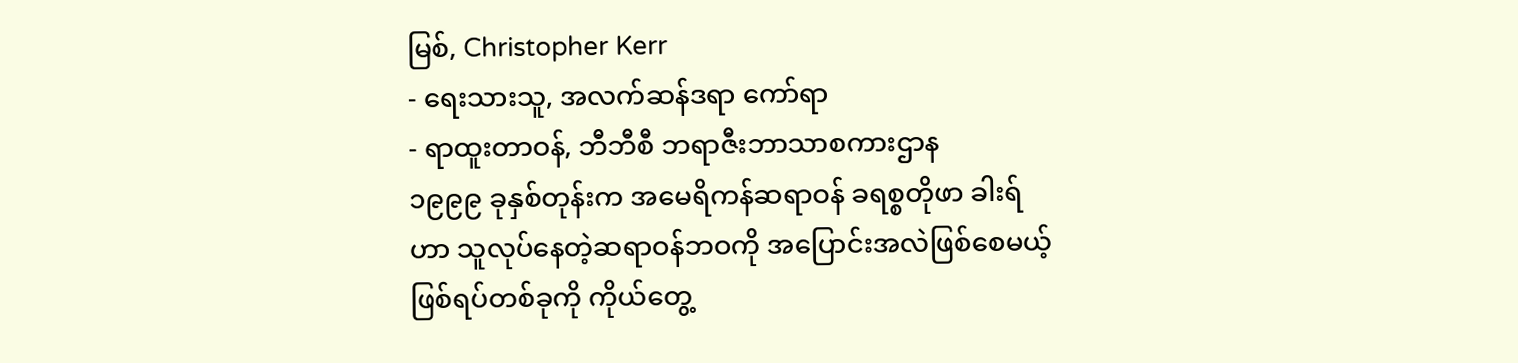မြစ်, Christopher Kerr
- ရေးသားသူ, အလက်ဆန်ဒရာ ကော်ရာ
- ရာထူးတာဝန်, ဘီဘီစီ ဘရာဇီးဘာသာစကားဌာန
၁၉၉၉ ခုနှစ်တုန်းက အမေရိကန်ဆရာဝန် ခရစ္စတိုဖာ ခါးရ်ဟာ သူလုပ်နေတဲ့ဆရာဝန်ဘဝကို အပြောင်းအလဲဖြစ်စေမယ့် ဖြစ်ရပ်တစ်ခုကို ကိုယ်တွေ့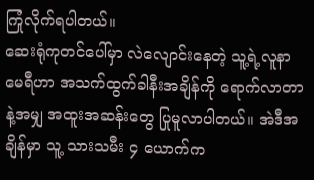ကြုံလိုက်ရပါတယ်။
ဆေးရုံကုတင်ပေါ်မှာ လဲလျောင်းနေတဲ့ သူ့ရဲ့လူနာ မေရီဟာ အသက်ထွက်ခါနီးအချိန်ကို ရောက်လာတာနဲ့အမျှ အထူးအဆန်းတွေ ပြုမူလာပါတယ်။ အဲဒီအချိန်မှာ သူ့ သားသမီး ၄ ယောက်က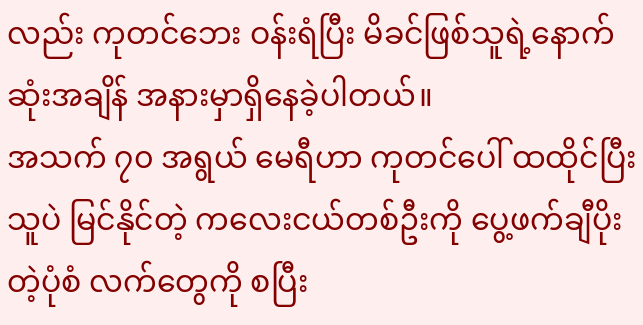လည်း ကုတင်ဘေး ဝန်းရံပြီး မိခင်ဖြစ်သူရဲ့နောက်ဆုံးအချိန် အနားမှာရှိနေခဲ့ပါတယ်။
အသက် ၇၀ အရွယ် မေရီဟာ ကုတင်ပေါ် ထထိုင်ပြီး သူပဲ မြင်နိုင်တဲ့ ကလေးငယ်တစ်ဦးကို ပွေ့ဖက်ချီပိုးတဲ့ပုံစံ လက်တွေကို စပြီး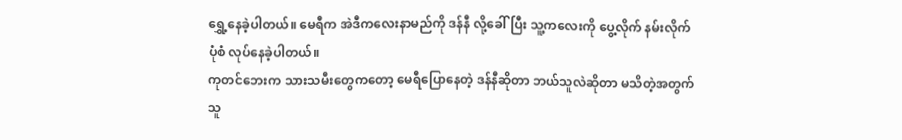ရွှေ့နေခဲ့ပါတယ်။ မေရီက အဲဒီကလေးနာမည်ကို ဒန်နီ လို့ခေါ်ပြီး သူ့ကလေးကို ပွေ့လိုက် နမ်းလိုက်ပုံစံ လုပ်နေခဲ့ပါတယ်။
ကုတင်ဘေးက သားသမီးတွေကတော့ မေရီပြောနေတဲ့ ဒန်နီဆိုတာ ဘယ်သူလဲဆိုတာ မသိတဲ့အတွက် သူ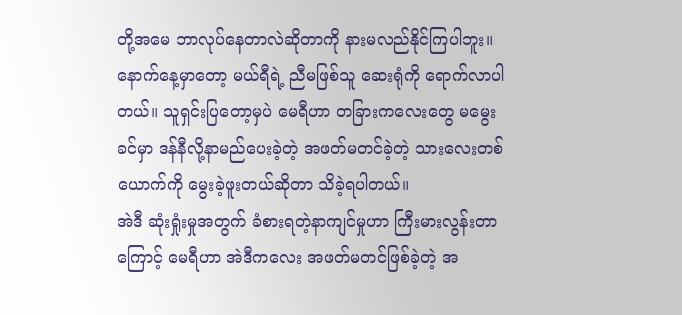တို့အမေ ဘာလုပ်နေတာလဲဆိုတာကို နားမလည်နိုင်ကြပါဘူး။
နောက်နေ့မှာတော့ မယ်ရီရဲ့ ညီမဖြစ်သူ ဆေးရုံကို ရောက်လာပါတယ်။ သူရှင်းပြတော့မှပဲ မေရီဟာ တခြားကလေးတွေ မမွေးခင်မှာ ဒန်နီလို့နာမည်ပေးခဲ့တဲ့ အဖတ်မတင်ခဲ့တဲ့ သားလေးတစ်ယောက်ကို မွေးခဲ့ဖူးတယ်ဆိုတာ သိခဲ့ရပါတယ်။
အဲဒီ ဆုံးရှုံးမှုအတွက် ခံစားရတဲ့နာကျင်မှုဟာ ကြီးမားလွန်းတာကြောင့် မေရီဟာ အဲဒီကလေး အဖတ်မတင်ဖြစ်ခဲ့တဲ့ အ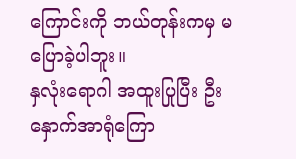ကြောင်းကို ဘယ်တုန်းကမှ မပြောခဲ့ပါဘူး။
နှလုံးရောဂါ အထူးပြုပြီး ဦးနှောက်အာရုံကြော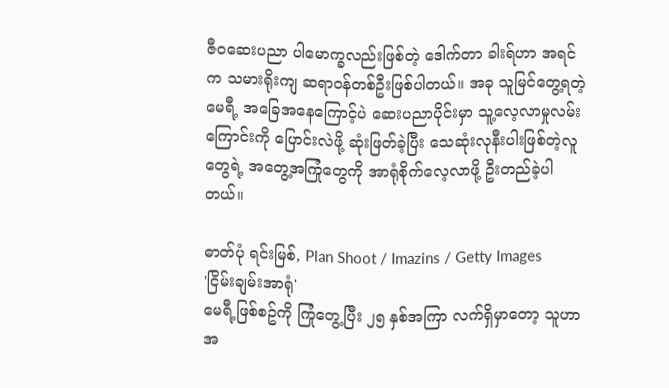ဇီဝဆေးပညာ ပါမောက္ခလည်းဖြစ်တဲ့ ဒေါက်တာ ခါးရ်ဟာ အရင်က သမားရိုးကျ ဆရာဝန်တစ်ဦးဖြစ်ပါတယ်။ အခု သူမြင်တွေ့ရတဲ့ မေရီ့ အခြေအနေကြောင့်ပဲ ဆေးပညာပိုင်းမှာ သူ့လေ့လာမှုလမ်းကြောင်းကို ပြောင်းလဲဖို့ ဆုံးဖြတ်ခဲ့ပြီး သေဆုံးလုနီးပါးဖြစ်တဲ့လူတွေရဲ့ အတွေ့အကြုံတွေကို အာရုံစိုက်လေ့လာဖို့ ဦးတည်ခဲ့ပါတယ်။

ဓာတ်ပုံ ရင်းမြစ်, Plan Shoot / Imazins / Getty Images
'ငြိမ်းချမ်းအာရုံ'
မေရီ့ဖြစ်စဥ်ကို ကြုံတွေ့ပြီး ၂၅ နှစ်အကြာ လက်ရှိမှာတော့ သူဟာ အ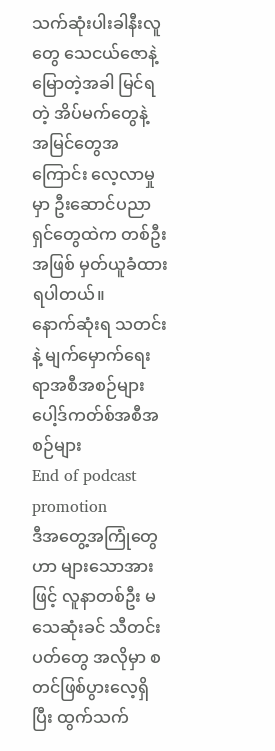သက်ဆုံးပါးခါနီးလူတွေ သေငယ်ဇောနဲ့မြောတဲ့အခါ မြင်ရတဲ့ အိပ်မက်တွေနဲ့ အမြင်တွေအကြောင်း လေ့လာမှုမှာ ဦးဆောင်ပညာရှင်တွေထဲက တစ်ဦးအဖြစ် မှတ်ယူခံထားရပါတယ်။
နောက်ဆုံးရ သတင်းနဲ့ မျက်မှောက်ရေးရာအစီအစဉ်များ
ပေါ့ဒ်ကတ်စ်အစီအစဉ်များ
End of podcast promotion
ဒီအတွေ့အကြုံတွေဟာ များသောအားဖြင့် လူနာတစ်ဦး မသေဆုံးခင် သီတင်းပတ်တွေ အလိုမှာ စတင်ဖြစ်ပွားလေ့ရှိပြီး ထွက်သက်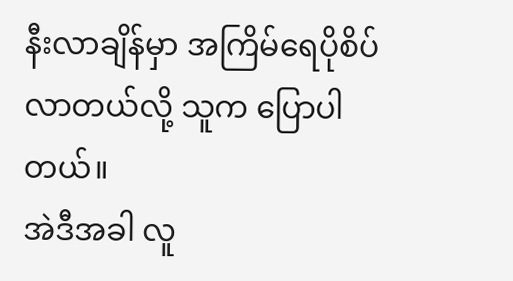နီးလာချိန်မှာ အကြိမ်ရေပိုစိပ်လာတယ်လို့ သူက ပြောပါတယ်။
အဲဒီအခါ လူ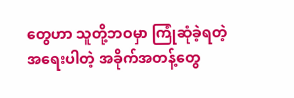တွေဟာ သူတို့ဘဝမှာ ကြုံဆုံခဲ့ရတဲ့ အရေးပါတဲ့ အခိုက်အတန့်တွေ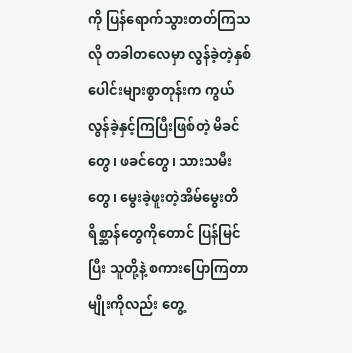ကို ပြန်ရောက်သွားတတ်ကြသလို တခါတလေမှာ လွန်ခဲ့တဲ့နှစ်ပေါင်းများစွာတုန်းက ကွယ်လွန်ခဲ့နှင့်ကြပြီးဖြစ်တဲ့ မိခင်တွေ၊ ဖခင်တွေ၊ သားသမီးတွေ၊ မွေးခဲ့ဖူးတဲ့အိမ်မွေးတိရိစ္ဆာန်တွေကိုတောင် ပြန်မြင်ပြီး သူတို့နဲ့ စကားပြောကြတာမျိုးကိုလည်း တွေ့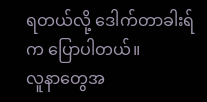ရတယ်လို့ ဒေါက်တာခါးရ်က ပြောပါတယ်။
လူနာတွေအ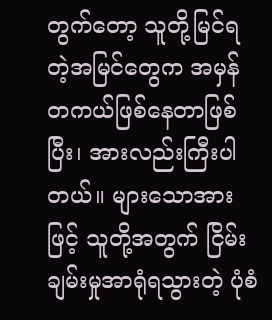တွက်တော့ သူတို့မြင်ရတဲ့အမြင်တွေက အမှန်တကယ်ဖြစ်နေတာဖြစ်ပြီး၊ အားလည်းကြီးပါတယ်။ များသောအားဖြင့် သူတို့အတွက် ငြိမ်းချမ်းမှုအာရုံရသွားတဲ့ ပုံစံ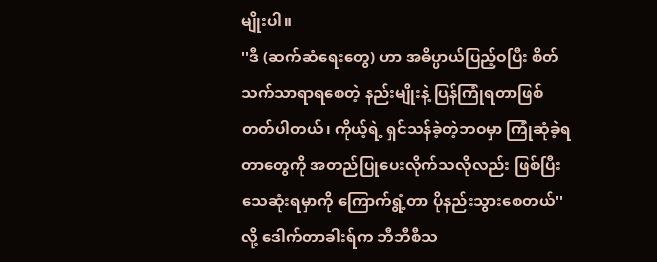မျိုးပါ။
''ဒီ (ဆက်ဆံရေးတွေ) ဟာ အဓိပ္ပာယ်ပြည့်ဝပြီး စိတ်သက်သာရာရစေတဲ့ နည်းမျိုးနဲ့ ပြန်ကြုံရတာဖြစ်တတ်ပါတယ်၊ ကိုယ့်ရဲ့ ရှင်သန်ခဲ့တဲ့ဘဝမှာ ကြုံဆုံခဲ့ရတာတွေကို အတည်ပြုပေးလိုက်သလိုလည်း ဖြစ်ပြီး သေဆုံးရမှာကို ကြောက်ရွံ့တာ ပိုနည်းသွားစေတယ်'' လို့ ဒေါက်တာခါးရ်က ဘီဘီစီသ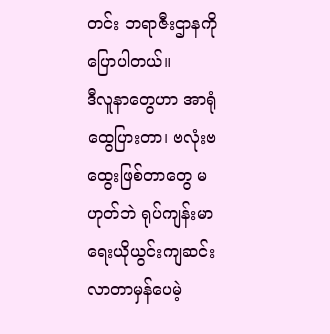တင်း ဘရာဇီးဌာနကို ပြောပါတယ်။
ဒီလူနာတွေဟာ အာရုံထွေပြားတာ၊ ဗလုံးဗထွေးဖြစ်တာတွေ မဟုတ်ဘဲ ရုပ်ကျန်းမာရေးယိုယွင်းကျဆင်းလာတာမှန်ပေမဲ့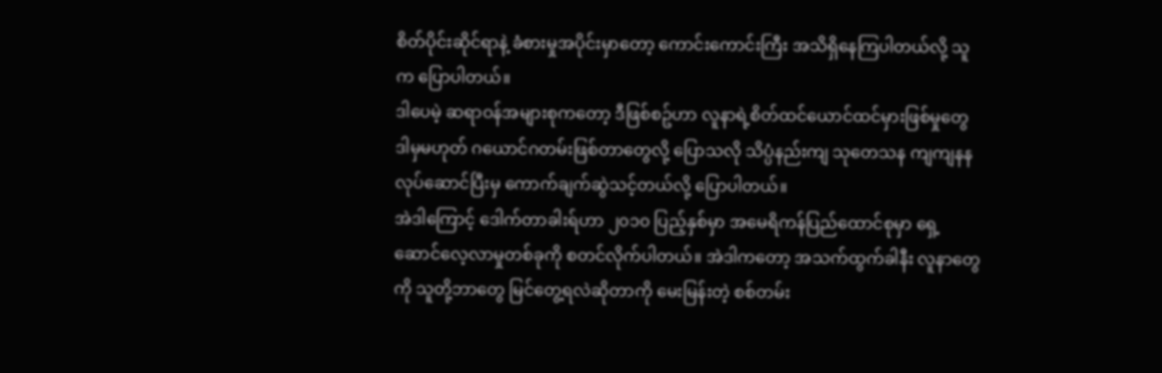စိတ်ပိုင်းဆိုင်ရာနဲ့ ခံစားမှုအပိုင်းမှာတော့ ကောင်းကောင်းကြီး အသိရှိနေကြပါတယ်လို့ သူက ပြောပါတယ်။
ဒါပေမဲ့ ဆရာဝန်အများစုကတော့ ဒီဖြစ်စဥ်ဟာ လူနာရဲ့စိတ်ထင်ယောင်ထင်မှားဖြစ်မှုတွေ ဒါမှမဟုတ် ဂယောင်ဂတမ်းဖြစ်တာတွေလို့ ပြောသလို သိပ္ပံနည်းကျ သုတေသန ကျကျနနလုပ်ဆောင်ပြီးမှ ကောက်ချက်ဆွဲသင့်တယ်လို့ ပြောပါတယ်။
အဲဒါကြောင့် ဒေါက်တာခါးရ်ဟာ ၂၀၁၀ ပြည့်နှစ်မှာ အမေရိကန်ပြည်ထောင်စုမှာ ရှေ့ဆောင်လေ့လာမှုတစ်ခုကို စတင်လိုက်ပါတယ်။ အဲဒါကတော့ အသက်ထွက်ခါနီး လူနာတွေကို သူတို့ဘာတွေ မြင်တွေ့ရလဲဆိုတာကို မေးမြန်းတဲ့ စစ်တမ်း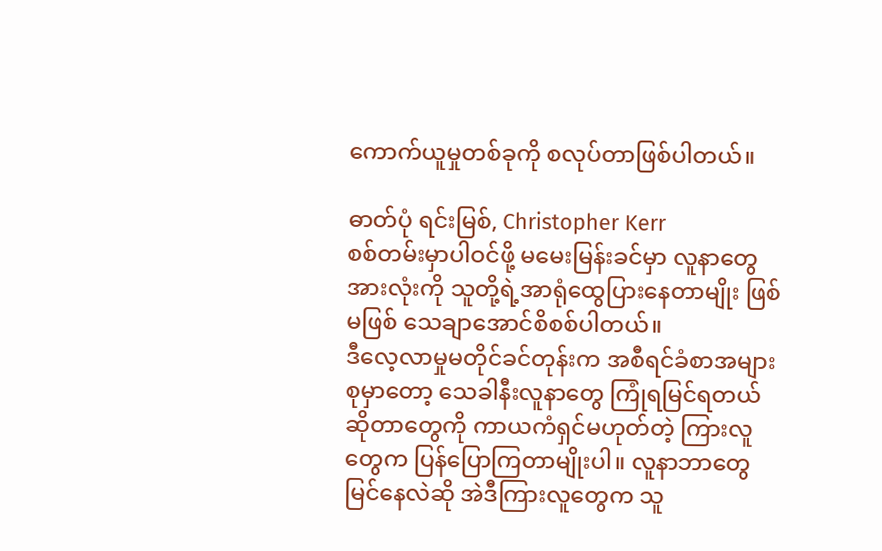ကောက်ယူမှုတစ်ခုကို စလုပ်တာဖြစ်ပါတယ်။

ဓာတ်ပုံ ရင်းမြစ်, Christopher Kerr
စစ်တမ်းမှာပါဝင်ဖို့ မမေးမြန်းခင်မှာ လူနာတွေ အားလုံးကို သူတို့ရဲ့အာရုံထွေပြားနေတာမျိုး ဖြစ် မဖြစ် သေချာအောင်စိစစ်ပါတယ်။
ဒီလေ့လာမှုမတိုင်ခင်တုန်းက အစီရင်ခံစာအများစုမှာတော့ သေခါနီးလူနာတွေ ကြုံရမြင်ရတယ်ဆိုတာတွေကို ကာယကံရှင်မဟုတ်တဲ့ ကြားလူတွေက ပြန်ပြောကြတာမျိုးပါ။ လူနာဘာတွေမြင်နေလဲဆို အဲဒီကြားလူတွေက သူ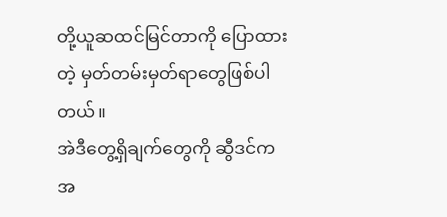တို့ယူဆထင်မြင်တာကို ပြောထားတဲ့ မှတ်တမ်းမှတ်ရာတွေဖြစ်ပါတယ်။
အဲဒီတွေ့ရှိချက်တွေကို ဆွီဒင်က အ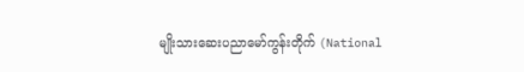မျိုးသားဆေးပညာမော်ကွန်းတိုက် (National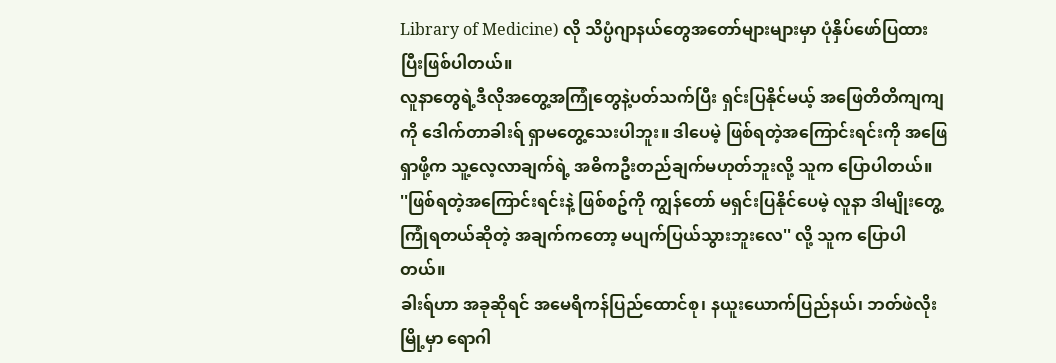Library of Medicine) လို သိပ္ပံဂျာနယ်တွေအတော်များများမှာ ပုံနှိပ်ဖော်ပြထားပြီးဖြစ်ပါတယ်။
လူနာတွေရဲ့ဒီလိုအတွေ့အကြုံတွေနဲ့ပတ်သက်ပြီး ရှင်းပြနိုင်မယ့် အဖြေတိတိကျကျကို ဒေါက်တာခါးရ် ရှာမတွေ့သေးပါဘူး။ ဒါပေမဲ့ ဖြစ်ရတဲ့အကြောင်းရင်းကို အဖြေရှာဖို့က သူ့လေ့လာချက်ရဲ့ အဓိကဦးတည်ချက်မဟုတ်ဘူးလို့ သူက ပြောပါတယ်။
''ဖြစ်ရတဲ့အကြောင်းရင်းနဲ့ ဖြစ်စဥ်ကို ကျွန်တော် မရှင်းပြနိုင်ပေမဲ့ လူနာ ဒါမျိုးတွေ့ကြုံရတယ်ဆိုတဲ့ အချက်ကတော့ မပျက်ပြယ်သွားဘူးလေ'' လို့ သူက ပြောပါတယ်။
ခါးရ်ဟာ အခုဆိုရင် အမေရိကန်ပြည်ထောင်စု၊ နယူးယောက်ပြည်နယ်၊ ဘတ်ဖဲလိုးမြို့မှာ ရောဂါ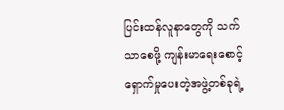ပြင်းထန်လူနာတွေကို သက်သာစေဖို့ ကျန်းမာရေးစောင့်ရှောက်မှုပေးတဲ့အဖွဲ့တစ်ခုရဲ့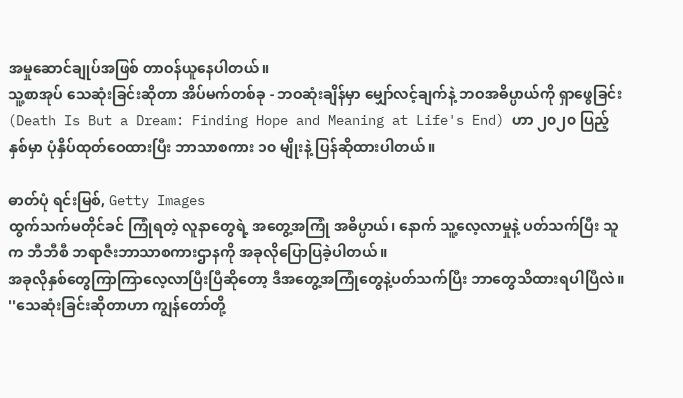အမှုဆောင်ချုပ်အဖြစ် တာဝန်ယူနေပါတယ်။
သူ့စာအုပ် သေဆုံးခြင်းဆိုတာ အိပ်မက်တစ်ခု - ဘဝဆုံးချိန်မှာ မျှော်လင့်ချက်နဲ့ ဘဝအဓိပ္ပာယ်ကို ရှာဖွေခြင်း (Death Is But a Dream: Finding Hope and Meaning at Life's End) ဟာ ၂၀၂၀ ပြည့်နှစ်မှာ ပုံနှိပ်ထုတ်ဝေထားပြီး ဘာသာစကား ၁၀ မျိုးနဲ့ ပြန်ဆိုထားပါတယ်။

ဓာတ်ပုံ ရင်းမြစ်, Getty Images
ထွက်သက်မတိုင်ခင် ကြုံရတဲ့ လူနာတွေရဲ့ အတွေ့အကြုံ အဓိပ္ပာယ်၊ နောက် သူ့လေ့လာမှုနဲ့ ပတ်သက်ပြီး သူက ဘီဘီစီ ဘရာဇီးဘာသာစကားဌာနကို အခုလိုပြောပြခဲ့ပါတယ်။
အခုလိုနှစ်တွေကြာကြာလေ့လာပြီးပြီဆိုတော့ ဒီအတွေ့အကြုံတွေနဲ့ပတ်သက်ပြီး ဘာတွေသိထားရပါပြီလဲ။
''သေဆုံးခြင်းဆိုတာဟာ ကျွန်တော်တို့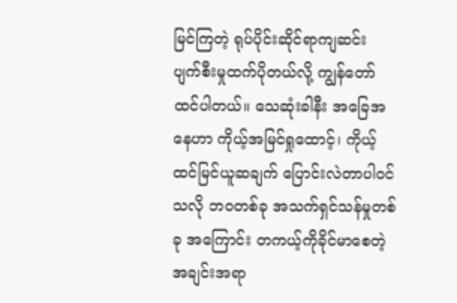မြင်ကြတဲ့ ရုပ်ပိုင်းဆိုင်ရာကျဆင်း ပျက်စီးမှုထက်ပိုတယ်လို့ ကျွန်တော် ထင်ပါတယ်။ သေဆုံးခါနီး အခြေအနေဟာ ကိုယ့်အမြင်ရှုထောင့်၊ ကိုယ့်ထင်မြင်ယူဆချက် ပြောင်းလဲတာပါဝင်သလို ဘဝတစ်ခု အသက်ရှင်သန်မှုတစ်ခု အကြောင်း တကယ့်ကိုခိုင်မာစေတဲ့အချင်းအရာ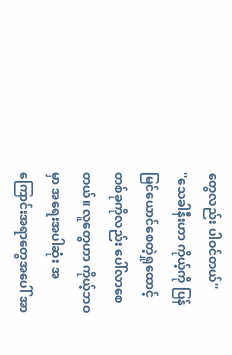တွေလည်း ပါဝင်တယ်''
''သေခါနီးဟာ ကိုယ့်ကို ပြန်မြင်ယောင်စေတဲ့ရှုထောင့်တစ်ခုကိုလည်း ပေါ်လာစေတယ်။ လူတွေဟာ ကိုယ့်ဘဝမှာ အရေးအပါဆုံး အကြောင်းအရာတွေအပေါ် အာ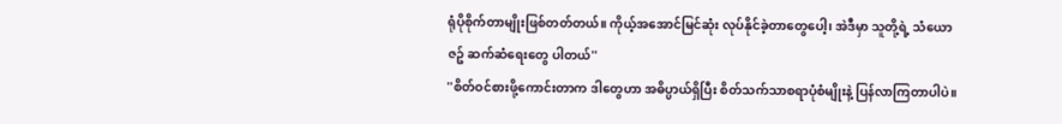ရုံပိုစိုက်တာမျိုးဖြစ်တတ်တယ်။ ကိုယ့်အအောင်မြင်ဆုံး လုပ်နိုင်ခဲ့တာတွေပေါ့၊ အဲဒီမှာ သူတို့ရဲ့ သံယောဇဥ် ဆက်ဆံရေးတွေ ပါတယ်''
''စိတ်ဝင်စားဖို့ကောင်းတာက ဒါတွေဟာ အဓိပ္ပာယ်ရှိပြီး စိတ်သက်သာစရာပုံစံမျိုးနဲ့ ပြန်လာကြတာပါပဲ။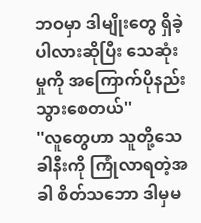ဘဝမှာ ဒါမျိုးတွေ ရှိခဲ့ပါလားဆိုပြီး သေဆုံးမှုကို အကြောက်ပိုနည်းသွားစေတယ်''
''လူတွေဟာ သူတို့သေခါနီးကို ကြုံလာရတဲ့အခါ စိတ်သဘော ဒါမှမ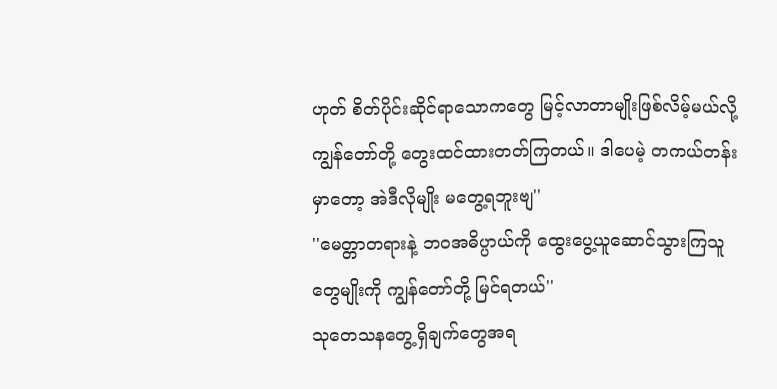ဟုတ် စိတ်ပိုင်းဆိုင်ရာသောကတွေ မြင့်လာတာမျိုးဖြစ်လိမ့်မယ်လို့ ကျွန်တော်တို့ တွေးထင်ထားတတ်ကြတယ်။ ဒါပေမဲ့ တကယ်တန်းမှာတော့ အဲဒီလိုမျိုး မတွေ့ရဘူးဗျ''
''မေတ္တာတရားနဲ့ ဘဝအဓိပ္ပာယ်ကို ထွေးပွေ့ယူဆောင်သွားကြသူတွေမျိုးကို ကျွန်တော်တို့ မြင်ရတယ်''
သုတေသနတွေ့ရှိချက်တွေအရ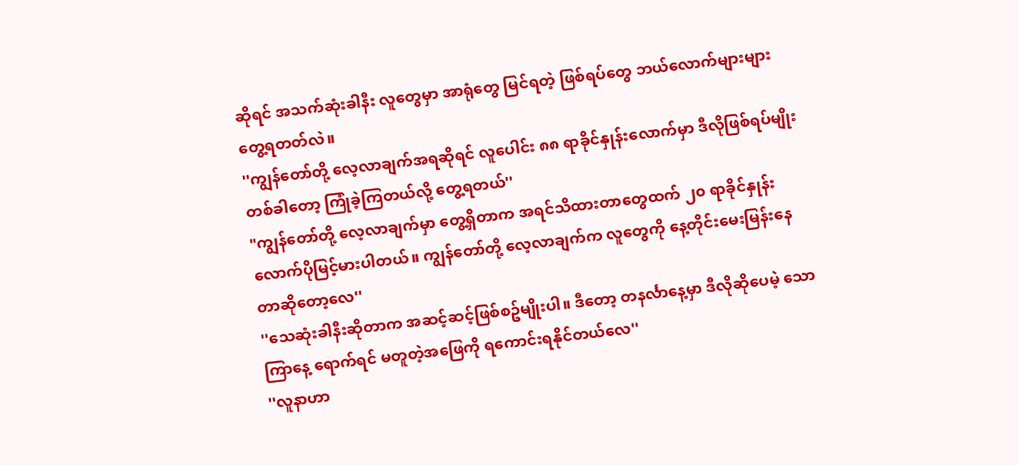ဆိုရင် အသက်ဆုံးခါနီး လူတွေမှာ အာရုံတွေ မြင်ရတဲ့ ဖြစ်ရပ်တွေ ဘယ်လောက်များများ တွေ့ရတတ်လဲ။
''ကျွန်တော်တို့ လေ့လာချက်အရဆိုရင် လူပေါင်း ၈၈ ရာခိုင်နှုန်းလောက်မှာ ဒီလိုဖြစ်ရပ်မျိုး တစ်ခါတော့ ကြုံခဲ့ကြတယ်လို့ တွေ့ရတယ်''
"ကျွန်တော်တို့ လေ့လာချက်မှာ တွေ့ရှိတာက အရင်သိထားတာတွေထက် ၂၀ ရာခိုင်နှုန်းလောက်ပိုမြင့်မားပါတယ်။ ကျွန်တော်တို့ လေ့လာချက်က လူတွေကို နေ့တိုင်းမေးမြန်းနေတာဆိုတော့လေ''
''သေဆုံးခါနီးဆိုတာက အဆင့်ဆင့်ဖြစ်စဥ်မျိုးပါ။ ဒီတော့ တနင်္လာနေ့မှာ ဒီလိုဆိုပေမဲ့ သောကြာနေ့ ရောက်ရင် မတူတဲ့အဖြေကို ရကောင်းရနိုင်တယ်လေ''
''လူနာဟာ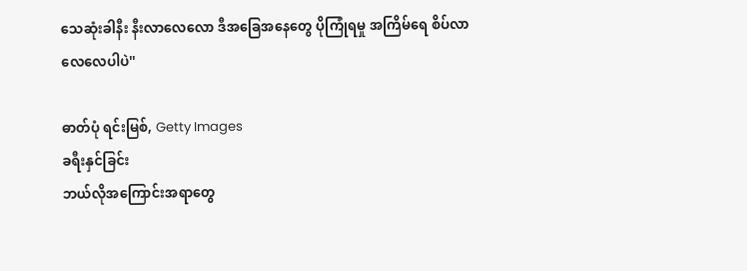သေဆုံးခါနီး နီးလာလေလော ဒီအခြေအနေတွေ ပိုကြုံရမှု အကြိမ်ရေ စိပ်လာလေလေပါပဲ''

ဓာတ်ပုံ ရင်းမြစ်, Getty Images
ခရီးနှင်ခြင်း
ဘယ်လိုအကြောင်းအရာတွေ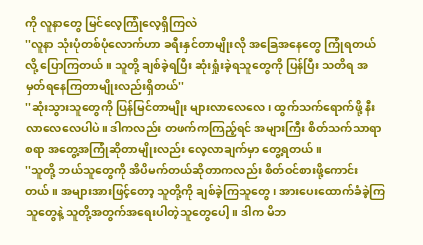ကို လူနာတွေ မြင်လေ့ကြုံလေ့ရှိကြလဲ
''လူနာ သုံးပုံတစ်ပုံလောက်ဟာ ခရီးနှင်တာမျိုးလို အခြေအနေတွေ ကြုံရတယ်လို့ ပြောကြတယ်။ သူတို့ ချစ်ခဲ့ရပြီး ဆုံးရှုံးခဲ့ရသူတွေကို ပြန်ပြီး သတိရ အမှတ်ရနေကြတာမျိုးလည်းရှိတယ်''
''ဆုံးသွားသူတွေကို ပြန်မြင်တာမျိုး များလာလေလေ၊ ထွက်သက်ရောက်ဖို့ နီးလာလေလေပါပဲ။ ဒါကလည်း တဖက်ကကြည့်ရင် အများကြီး စိတ်သက်သာရာစရာ အတွေ့အကြုံဆိုတာမျိုးလည်း လေ့လာချက်မှာ တွေ့ရတယ်။
''သူတို့ ဘယ်သူတွေကို အိပိမက်တယ်ဆိုတာကလည်း စိတ်ဝင်စားဖို့ကောင်းတယ်။ အများအားဖြင့်တော့ သူတို့ကို ချစ်ခဲ့ကြသူတွေ၊ အားပေးထောက်ခံခဲ့ကြသူတွေနဲ့ သူတို့အတွက်အရေးပါတဲ့သူတွေပေါ့။ ဒါက မိဘ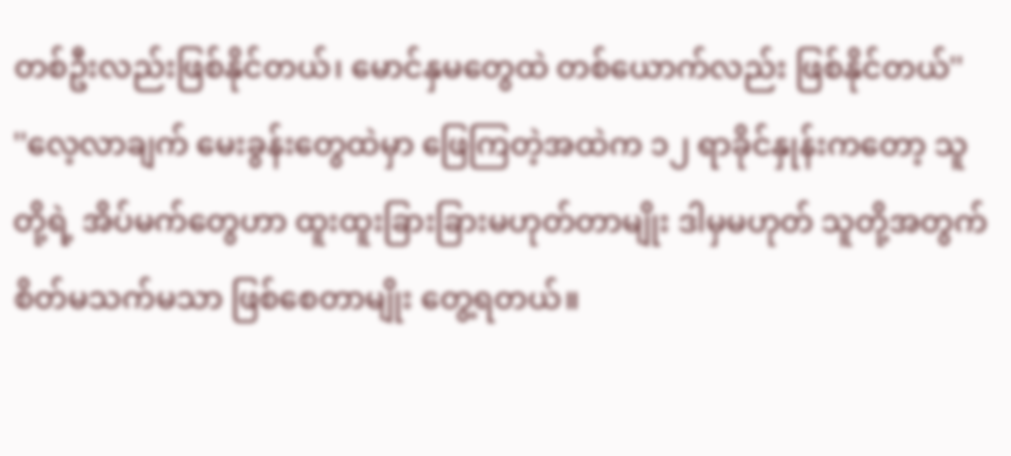တစ်ဦးလည်းဖြစ်နိုင်တယ်၊ မောင်နှမတွေထဲ တစ်ယောက်လည်း ဖြစ်နိုင်တယ်''
''လေ့လာချက် မေးခွန်းတွေထဲမှာ ဖြေကြတဲ့အထဲက ၁၂ ရာခိုင်နှုန်းကတော့ သူတို့ရဲ့ အိပ်မက်တွေဟာ ထူးထူးခြားခြားမဟုတ်တာမျိုး ဒါမှမဟုတ် သူတို့အတွက် စိတ်မသက်မသာ ဖြစ်စေတာမျိုး တွေ့ရတယ်။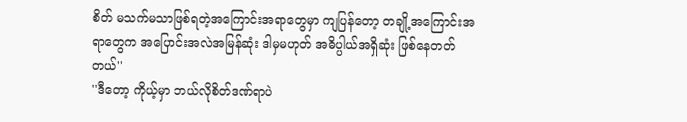စိတ် မသက်မသာဖြစ်ရတဲ့အကြောင်းအရာတွေမှာ ကျပြန်တော့ တချို့အကြောင်းအရာတွေက အပြောင်းအလဲအမြန်ဆုံး ဒါမှမဟုတ် အဓိပ္ပါယ်အရှိဆုံး ဖြစ်နေတတ်တယ်''
''ဒီတော့ ကိုယ့်မှာ ဘယ်လိုစိတ်ဒဏ်ရာပဲ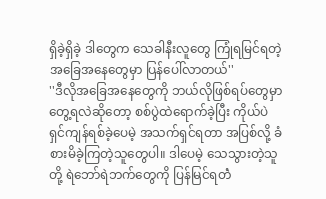ရှိခဲ့ရှိခဲ့ ဒါတွေက သေခါနီးလူတွေ ကြုံရမြင်ရတဲ့ အခြေအနေတွေမှာ ပြန်ပေါ်လာတယ်''
''ဒီလိုအခြေအနေတွေကို ဘယ်လိုဖြစ်ရပ်တွေမှာတွေ့ရလဲဆိုတော့ စစ်ပွဲထဲရောက်ခဲ့ပြီး ကိုယ်ပဲ ရှင်ကျန်ရစ်ခဲ့ပေမဲ့ အသက်ရှင်ရတာ အပြစ်လို့ ခံစားမိခဲ့ကြတဲ့သူတွေပါ။ ဒါပေမဲ့ သေသွားတဲ့သူတို့ ရဲဘော်ရဲဘက်တွေကို ပြန်မြင်ရတဲံ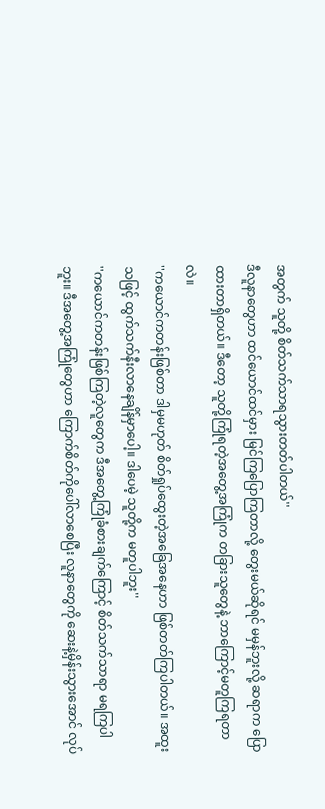အတွက် သူတို့ စိတ်သက်သာရသွားတတ်ပါတယ်''
ဒီလူနာတွေဟာ ထင်ယောင်ထင်မှား မြင်ကြပြောကြတာလို့ တွေးမယ်ဆိုရင် မမှန်ဘူးလို့ ဆရာက ပြောထားတာရှိတယ်။ ဒီတော့ သူတို့ကြုံရတဲ့အတွေ့အကြုံက တခြားသူတွေနဲ့ ဘာကြောင့်မတူကြရတာလဲ။
''ကယောင်ကတန်းဖြစ်တာ ဒါမှမဟုတ် စိတ်ရှုပ်ထွေးတဲ့အခြေအနေဟာ ဖြစ်တတ်ကြပါတယ်။ အထူးသဖြင့် ထွက်သက်နီးလာနေချိန်မှာပေါ့။ ဒါပေမဲ့ သူတို့က မတူပါဘူး''
''ကယောင်ကတန်းဖြစ်ကြတဲ့လူတွေက ဒီအတွေ့ကြုံခံစားချက်ကြောင့် စိတ်သက်သာရာ မရကြပါဘူး။ ဒီအတွေ့အကြုံတွေဟာ ကြောက်စိတ်ကိုပေါ်လာစေပြီး လူနာတွေကို ဆေးနဲ့မှိန်းသွားအောင် လုပ်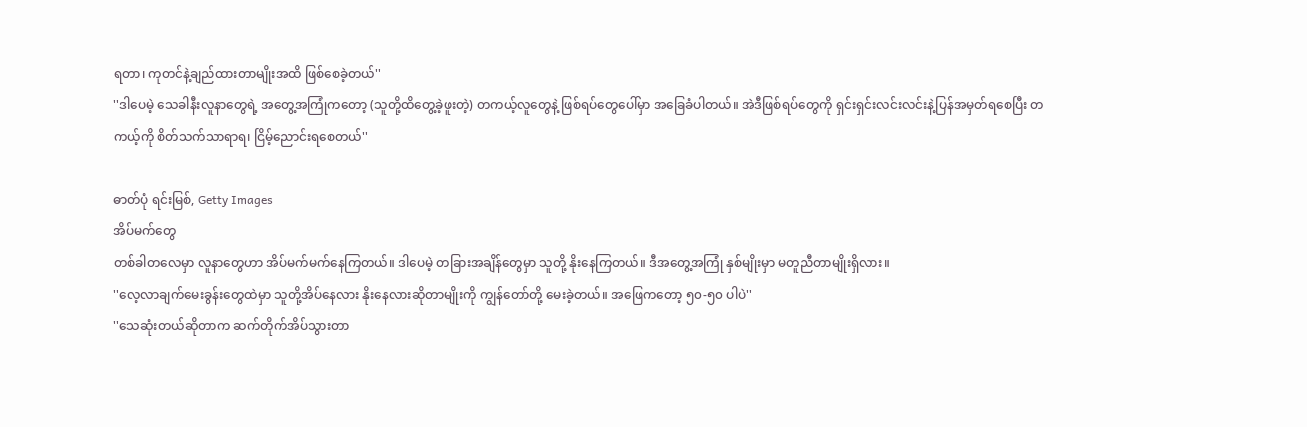ရတာ၊ ကုတင်နဲ့ချည်ထားတာမျိုးအထိ ဖြစ်စေခဲ့တယ်''
''ဒါပေမဲ့ သေခါနီးလူနာတွေရဲ့ အတွေ့အကြုံကတော့ (သူတို့ထိတွေ့ခဲ့ဖူးတဲ့) တကယ့်လူတွေနဲ့ ဖြစ်ရပ်တွေပေါ်မှာ အခြေခံပါတယ်။ အဲဒီဖြစ်ရပ်တွေကို ရှင်းရှင်းလင်းလင်းနဲ့ပြန်အမှတ်ရစေပြီး တကယ့်ကို စိတ်သက်သာရာရ၊ ငြိမ့်ညောင်းရစေတယ်''

ဓာတ်ပုံ ရင်းမြစ်, Getty Images
အိပ်မက်တွေ
တစ်ခါတလေမှာ လူနာတွေဟာ အိပ်မက်မက်နေကြတယ်။ ဒါပေမဲ့ တခြားအချိန်တွေမှာ သူတို့ နိုးနေကြတယ်။ ဒီအတွေ့အကြုံ နှစ်မျိုးမှာ မတူညီတာမျိုးရှိလား။
''လေ့လာချက်မေးခွန်းတွေထဲမှာ သူတို့အိပ်နေလား နိုးနေလားဆိုတာမျိုးကို ကျွန်တော်တို့ မေးခဲ့တယ်။ အဖြေကတော့ ၅၀-၅၀ ပါပဲ''
''သေဆုံးတယ်ဆိုတာက ဆက်တိုက်အိပ်သွားတာ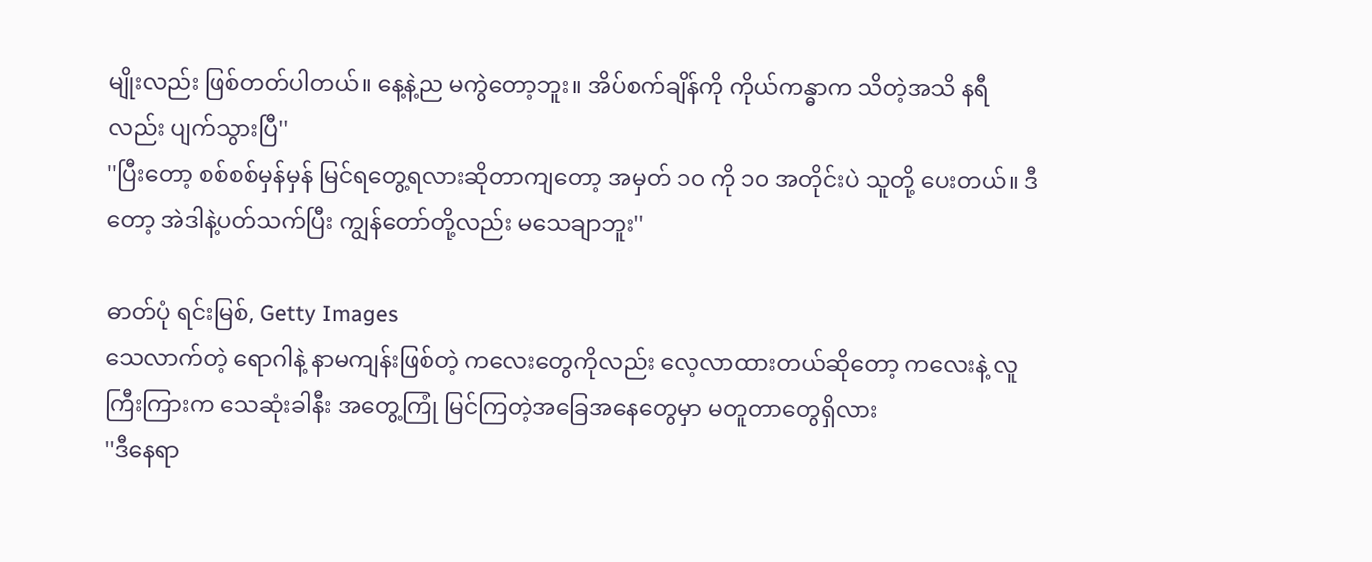မျိုးလည်း ဖြစ်တတ်ပါတယ်။ နေ့နဲ့ည မကွဲတော့ဘူး။ အိပ်စက်ချိန်ကို ကိုယ်ကန္ဓာက သိတဲ့အသိ နရီ လည်း ပျက်သွားပြီ''
''ပြီးတော့ စစ်စစ်မှန်မှန် မြင်ရတွေ့ရလားဆိုတာကျတော့ အမှတ် ၁၀ ကို ၁၀ အတိုင်းပဲ သူတို့ ပေးတယ်။ ဒီတော့ အဲဒါနဲ့ပတ်သက်ပြီး ကျွန်တော်တို့လည်း မသေချာဘူး''

ဓာတ်ပုံ ရင်းမြစ်, Getty Images
သေလာက်တဲ့ ရောဂါနဲ့ နာမကျန်းဖြစ်တဲ့ ကလေးတွေကိုလည်း လေ့လာထားတယ်ဆိုတော့ ကလေးနဲ့ လူကြီးကြားက သေဆုံးခါနီး အတွေ့ကြုံ မြင်ကြတဲ့အခြေအနေတွေမှာ မတူတာတွေရှိလား
''ဒီနေရာ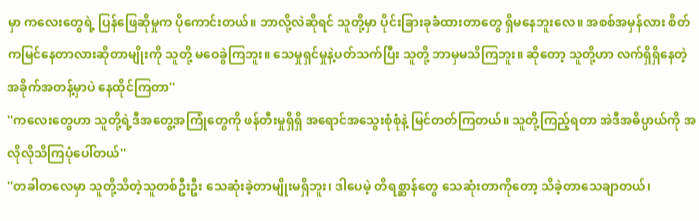မှာ ကလေးတွေရဲ့ ပြန်ဖြေဆိုမှုက ပိုကောင်းတယ်။ ဘာလို့လဲဆိုရင် သူတို့မှာ ပိုင်းခြားခုခံထားတာတွေ ရှိမနေဘူးလေ။ အစစ်အမှန်လား စိတ်ကမြင်နေတာလားဆိုတာမျိုးကို သူတို့ မဝေခွဲကြဘူး။ သေမှုရှင်မှုနဲ့ပတ်သက်ပြီး သူတို့ ဘာမှမသိကြဘူး။ ဆိုတော့ သူတို့ဟာ လက်ရှိရှိနေတဲ့ အခိုက်အတန့်မှာပဲ နေထိုင်ကြတာ''
''ကလေးတွေဟာ သူတို့ရဲ့ဒီအတွေ့အကြုံတွေကို ဖန်တီးမှုရှိရှိ အရောင်အသွေးစုံစုံနဲ့ မြင်တတ်ကြတယ်။ သူတို့ကြည့်ရတာ အဲဒီအဓိပ္ပာယ်ကို အလိုလိုသိကြပုံပေါ်တယ်''
''တခါတလေမှာ သူတို့သိတဲ့သူတစ်ဦးဦး သေဆုံးခဲ့တာမျိုးမရှိဘူး၊ ဒါပေမဲ့ တိရစ္ဆာန်တွေ သေဆုံးတာကိုတော့ သိခဲ့တာသေချာတယ်၊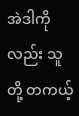အဲဒါကိုလည်း သူတို့ တကယ့်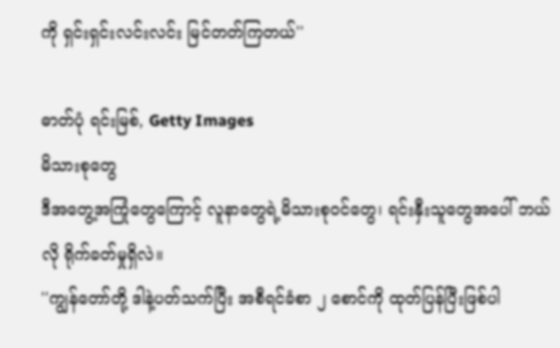ကို ရှင်းရှင်းလင်းလင်း မြင်တတ်ကြတယ်''

ဓာတ်ပုံ ရင်းမြစ်, Getty Images
မိသားစုတွေ
ဒီအတွေ့အကြုံတွေကြောင့် လူနာတွေရဲ့မိသားစုဝင်တွေ၊ ရင်းနှီးသူတွေအပေါ် ဘယ်လို ရိုက်ခတ်မှုရှိလဲ။
''ကျွန်တော်တို့ ဒါနဲ့ပတ်သက်ပြီး အစီရင်ခံစာ ၂ စောင်ကို ထုတ်ပြန်ပြီးဖြစ်ပါ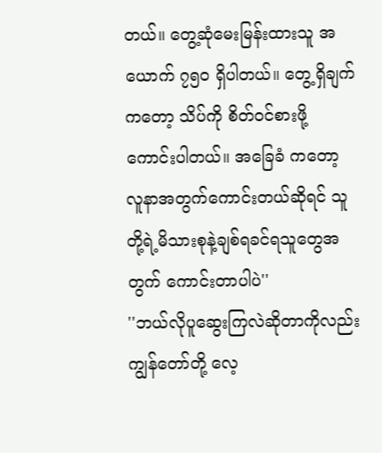တယ်။ တွေ့ဆုံမေးမြန်းထားသူ အယောက် ၇၅၀ ရှိပါတယ်။ တွေ့ရှိချက်ကတော့ သိပ်ကို စိတ်ဝင်စားဖို့ ကောင်းပါတယ်။ အခြေခံ ကတော့ လူနာအတွက်ကောင်းတယ်ဆိုရင် သူတို့ရဲ့မိသားစုနဲ့ချစ်ရခင်ရသူတွေအတွက် ကောင်းတာပါပဲ''
''ဘယ်လိုပူဆွေးကြလဲဆိုတာကိုလည်း ကျွန်တော်တို့ လေ့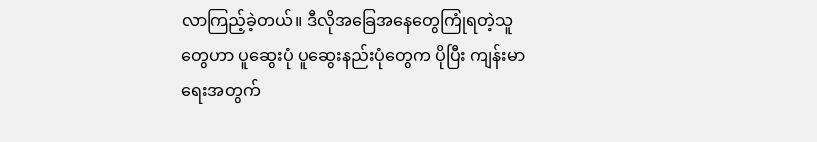လာကြည့်ခဲ့တယ်။ ဒီလိုအခြေအနေတွေကြုံရတဲ့သူတွေဟာ ပူဆွေးပုံ ပူဆွေးနည်းပုံတွေက ပိုပြီး ကျန်းမာရေးအတွက်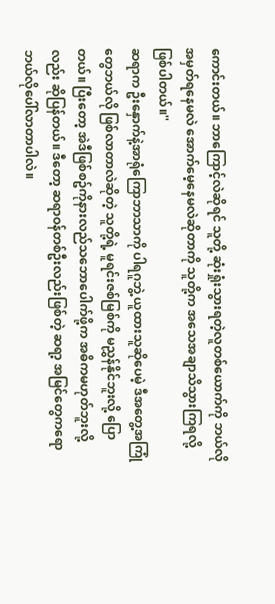ကောင်းတယ်။ ဘာကြောင့်လဲဆိုရင် သူတို့ ဆုံးရှုံးသွားရတဲ့လူတစ်ယောက်ကို ဘယ်လိုအမှတ်ရနေမလဲ အောက်မေ့နေမလဲဆိုတာကို သူတို့က အသေအချာသိသွားကြရလို့ ဖြစ်ပါတယ်။''
ဆရာက ဦးနှောက်နဲ့အာရုံကြောဘာသာကို ပါရဂူဘွဲ့ ယူထားသူဆိုပေမဲ့ ဒီအတွေ့အကြုံတွေဘယ်လို ဖြစ်လာတာလဲဆိုတဲ့ သူတို့ရဲ့ မူရင်းဇစ်မြစ်ကို မညွှန်နိုင်ဘူးလို့ ပြောတယ်။ ပြီးတော့ အဲဒီဖြစ်စဥ်ကိုနားလည်သဘောပေါက်ဖို့က အဓိကမဟုတ်ဘူးလို့လည်း ဆိုပြန်တယ်။ ဒီတော့ ဆရာဝန်တစ်ဦးလည်းဖြစ်တဲ့ ဆရာ့ အမြင်တွေကရော ဘယ်လိုပေါ်လာတာပါလဲ။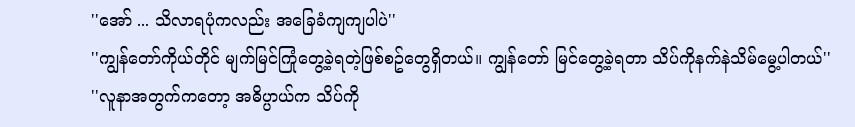''အော် ... သိလာရပုံကလည်း အခြေခံကျကျပါပဲ''
''ကျွန်တော်ကိုယ်တိုင် မျက်မြင်ကြုံတွေ့ခဲ့ရတဲ့ဖြစ်စဥ်တွေရှိတယ်။ ကျွန်တော် မြင်တွေ့ခဲ့ရတာ သိပ်ကိုနက်နဲသိမ်မွေ့ပါတယ်''
''လူနာအတွက်ကတော့ အဓိပ္ပာယ်က သိပ်ကို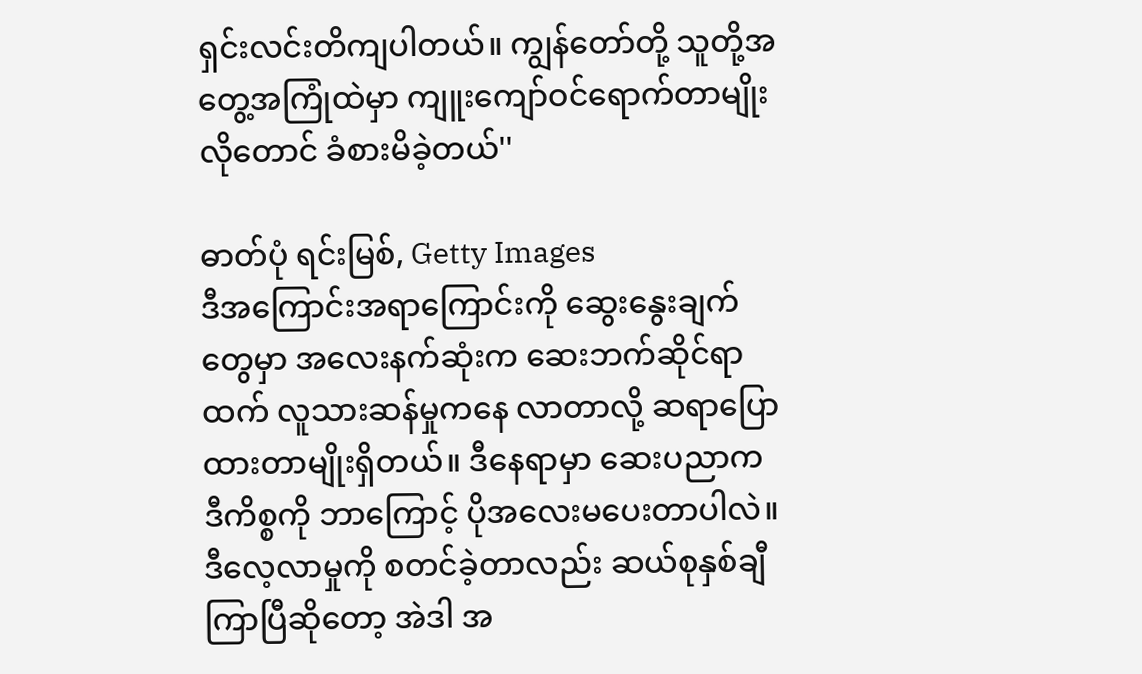ရှင်းလင်းတိကျပါတယ်။ ကျွန်တော်တို့ သူတို့အတွေ့အကြုံထဲမှာ ကျူးကျော်ဝင်ရောက်တာမျိုးလိုတောင် ခံစားမိခဲ့တယ်''

ဓာတ်ပုံ ရင်းမြစ်, Getty Images
ဒီအကြောင်းအရာကြောင်းကို ဆွေးနွေးချက်တွေမှာ အလေးနက်ဆုံးက ဆေးဘက်ဆိုင်ရာထက် လူသားဆန်မှုကနေ လာတာလို့ ဆရာပြောထားတာမျိုးရှိတယ်။ ဒီနေရာမှာ ဆေးပညာက ဒီကိစ္စကို ဘာကြောင့် ပိုအလေးမပေးတာပါလဲ။ ဒီလေ့လာမှုကို စတင်ခဲ့တာလည်း ဆယ်စုနှစ်ချီကြာပြီဆိုတော့ အဲဒါ အ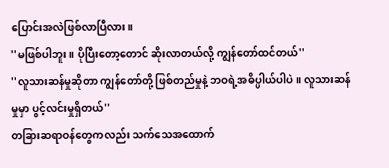ပြောင်းအလဲဖြစ်လာပြီလား။
''မဖြစ်ပါဘူး။ ပိုပြီးတော့တောင် ဆိုးလာတယ်လို့ ကျွန်တော်ထင်တယ်''
''လူသားဆန်မှုဆိုတာ ကျွန်တော်တို့ ဖြစ်တည်မှုနဲ့ ဘဝရဲ့အဓိပ္ပါယ်ပါပဲ။ လူသားဆန်မှုမှာ ပွင့်လင်းမှုရှိတယ်''
တခြားဆရာဝန်တွေကလည်း သက်သေအထောက်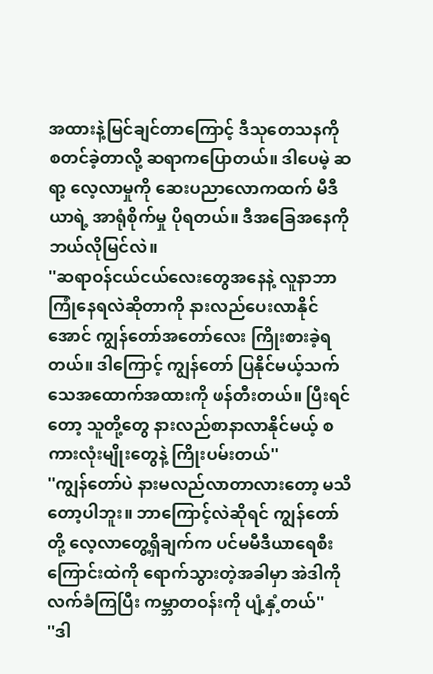အထားနဲ့မြင်ချင်တာကြောင့် ဒီသုတေသနကို စတင်ခဲ့တာလို့ ဆရာကပြောတယ်။ ဒါပေမဲ့ ဆရာ့ လေ့လာမှုကို ဆေးပညာလောကထက် မီဒီယာရဲ့ အာရုံစိုက်မှု ပိုရတယ်။ ဒီအခြေအနေကို ဘယ်လိုမြင်လဲ။
''ဆရာဝန်ငယ်ငယ်လေးတွေအနေနဲ့ လူနာဘာကြုံနေရလဲဆိုတာကို နားလည်ပေးလာနိုင်အောင် ကျွန်တော်အတော်လေး ကြိုးစားခဲ့ရတယ်။ ဒါကြောင့် ကျွန်တော် ပြနိုင်မယ့်သက်သေအထောက်အထားကို ဖန်တီးတယ်။ ပြီးရင်တော့ သူတို့တွေ နားလည်စာနာလာနိုင်မယ့် စကားလုံးမျိုးတွေနဲ့ ကြိုးပမ်းတယ်''
''ကျွန်တော်ပဲ နားမလည်လာတာလားတော့ မသိတော့ပါဘူး။ ဘာကြောင့်လဲဆိုရင် ကျွန်တော်တို့ လေ့လာတွေ့ရှိချက်က ပင်မမီဒီယာရေစီးကြောင်းထဲကို ရောက်သွားတဲ့အခါမှာ အဲဒါကို လက်ခံကြပြီး ကမ္ဘာတဝန်းကို ပျံ့နှံ့တယ်''
''ဒါ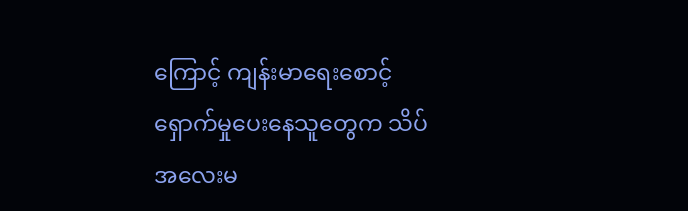ကြောင့် ကျန်းမာရေးစောင့်ရှောက်မှုပေးနေသူတွေက သိပ်အလေးမ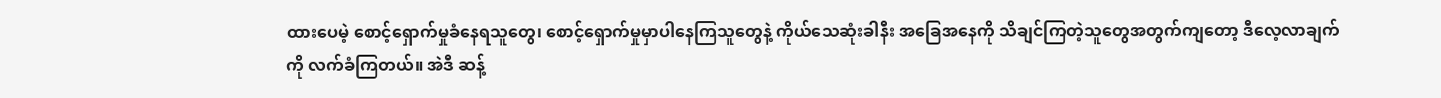ထားပေမဲ့ စောင့်ရှောက်မှုခံနေရသူတွေ၊ စောင့်ရှောက်မှုမှာပါနေကြသူတွေနဲ့ ကိုယ်သေဆုံးခါနီး အခြေအနေကို သိချင်ကြတဲ့သူတွေအတွက်ကျတော့ ဒီလေ့လာချက်ကို လက်ခံကြတယ်။ အဲဒီ ဆန့်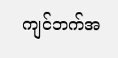ကျင်ဘက်အ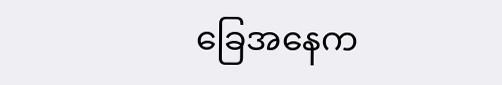ခြေအနေက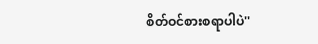စိတ်ဝင်စားစရာပါပဲ''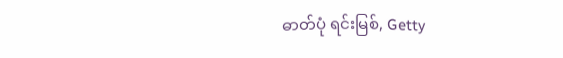ဓာတ်ပုံ ရင်းမြစ်, Getty